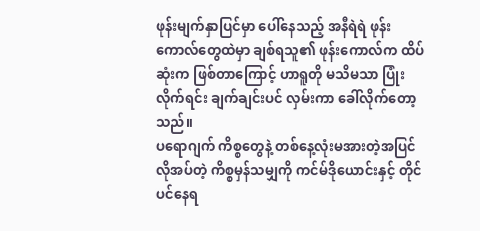ဖုန်းမျက်နှာပြင်မှာ ပေါ်နေသည့် အနီရဲရဲ ဖုန်းကောလ်တွေထဲမှာ ချစ်ရသူ၏ ဖုန်းကောလ်က ထိပ်ဆုံးက ဖြစ်တာကြောင့် ဟာရူတို မသိမသာ ပြုံးလိုက်ရင်း ချက်ချင်းပင် လှမ်းကာ ခေါ်လိုက်တော့သည်။
ပရောဂျက် ကိစ္စတွေနဲ့ တစ်နေ့လုံးမအားတဲ့အပြင် လိုအပ်တဲ့ ကိစ္စမှန်သမျှကို ကင်မ်ဒိုယောင်းနှင့် တိုင်ပင်နေရ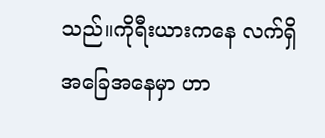သည်။ကိုရီးယားကနေ လက်ရှိအခြေအနေမှာ ဟာ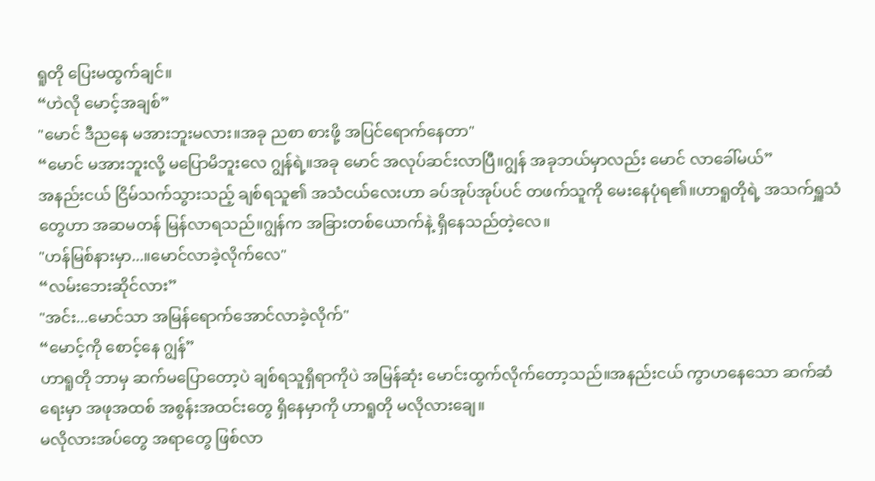ရူတို ပြေးမထွက်ချင်။
“ဟဲလို မောင့်အချစ်”
"မောင် ဒီညနေ မအားဘူးမလား။အခု ညစာ စားဖို့ အပြင်ရောက်နေတာ"
“မောင် မအားဘူးလို့ မပြောမိဘူးလေ ဂျွန်ရဲ့။အခု မောင် အလုပ်ဆင်းလာပြီ။ဂျွန် အခုဘယ်မှာလည်း မောင် လာခေါ်မယ်”
အနည်းငယ် ငြိမ်သက်သွားသည့် ချစ်ရသူ၏ အသံငယ်လေးဟာ ခပ်အုပ်အုပ်ပင် တဖက်သူကို မေးနေပုံရ၏။ဟာရူတိုရဲ့ အသက်ရှူသံတွေဟာ အဆမတန် မြန်လာရသည်။ဂျွန်က အခြားတစ်ယောက်နဲ့ ရှိနေသည်တဲ့လေ။
"ဟန်မြစ်နားမှာ...။မောင်လာခဲ့လိုက်လေ"
“လမ်းဘေးဆိုင်လား”
"အင်း...မောင်သာ အမြန်ရောက်အောင်လာခဲ့လိုက်"
“မောင့်ကို စောင့်နေ ဂျွန်”
ဟာရူတို ဘာမှ ဆက်မပြောတော့ပဲ ချစ်ရသူရှိရာကိုပဲ အမြန်ဆုံး မောင်းထွက်လိုက်တော့သည်။အနည်းငယ် ကွာဟနေသော ဆက်ဆံရေးမှာ အဖုအထစ် အစွန်းအထင်းတွေ ရှိနေမှာကို ဟာရူတို မလိုလားချေ။
မလိုလားအပ်တွေ အရာတွေ ဖြစ်လာ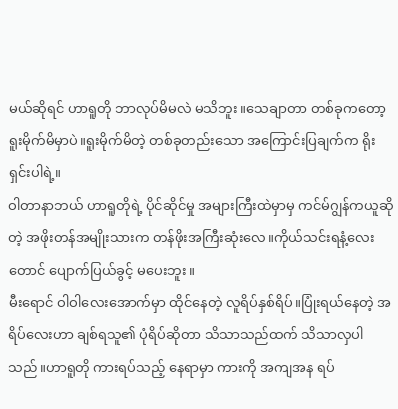မယ်ဆိုရင် ဟာရူတို ဘာလုပ်မိမလဲ မသိဘူး။သေချာတာ တစ်ခုကတော့ ရူးမိုက်မိမှာပဲ။ရူးမိုက်မိတဲ့ တစ်ခုတည်းသော အကြောင်းပြချက်က ရိုးရှင်းပါရဲ့။
ဝါတာနာဘယ် ဟာရူတိုရဲ့ ပိုင်ဆိုင်မှု အများကြီးထဲမှာမှ ကင်မ်ဂျွန်ကယူဆိုတဲ့ အဖိုးတန်အမျိုးသားက တန်ဖိုးအကြီးဆုံးလေ။ကိုယ်သင်းရနံ့လေးတောင် ပျောက်ပြယ်ခွင့် မပေးဘူး။
မီးရောင် ဝါဝါလေးအောက်မှာ ထိုင်နေတဲ့ လူရိပ်နှစ်ရိပ်။ပြုံးရယ်နေတဲ့ အရိပ်လေးဟာ ချစ်ရသူ၏ ပုံရိပ်ဆိုတာ သိသာသည်ထက် သိသာလှပါသည်။ဟာရူတို ကားရပ်သည့် နေရာမှာ ကားကို အကျအန ရပ်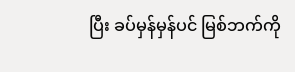ပြီး ခပ်မှန်မှန်ပင် မြစ်ဘက်ကို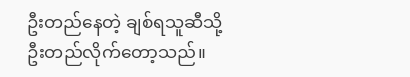ဦးတည်နေတဲ့ ချစ်ရသူဆီသို့ ဦးတည်လိုက်တော့သည်။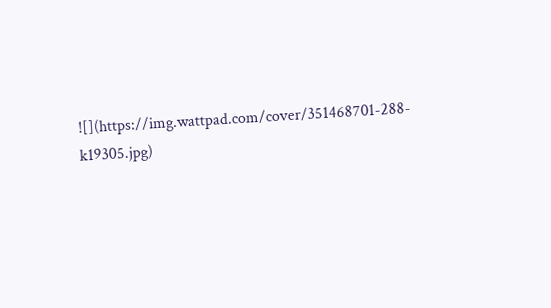![](https://img.wattpad.com/cover/351468701-288-k19305.jpg)